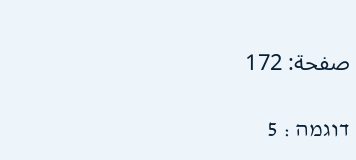صفحة: 172

דוגמה : 5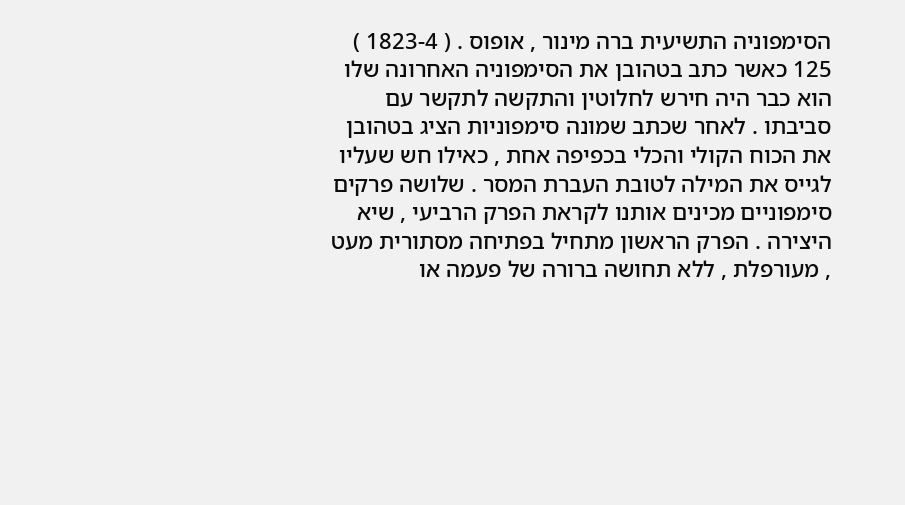הסימפוניה התשיעית ברה מינור , אופוס . ( 1823-4 ) 125 כאשר כתב בטהובן את הסימפוניה האחרונה שלו הוא כבר היה חירש לחלוטין והתקשה לתקשר עם סביבתו . לאחר שכתב שמונה סימפוניות הציג בטהובן את הכוח הקולי והכלי בכפיפה אחת , כאילו חש שעליו לגייס את המילה לטובת העברת המסר . שלושה פרקים סימפוניים מכינים אותנו לקראת הפרק הרביעי , שיא היצירה . הפרק הראשון מתחיל בפתיחה מסתורית מעט , מעורפלת , ללא תחושה ברורה של פעמה או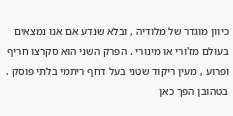כיוון מוגדר של מלודיה , ובלא שנדע אם אנו נמצאים בעולם מז'ורי או מינורי . הפרק השני הוא סקרצו חריף ופרוע , מעין ריקוד שטני בעל דחף ריתמי בלתי פוסק . בטהובן הפך כאן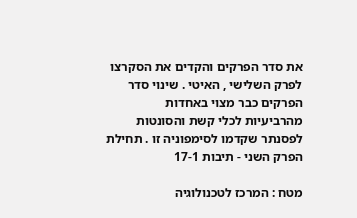את סדר הפרקים והקדים את הסקרצו לפרק השלישי , האיטי . שינוי סדר הפרקים כבר מצוי באחדות מהרביעיות לכלי קשת והסונטות לפסנתר שקדמו לסימפוניה זו . תחילת הפרק השני - תיבות 17-1

מטח : המרכז לטכנולוגיה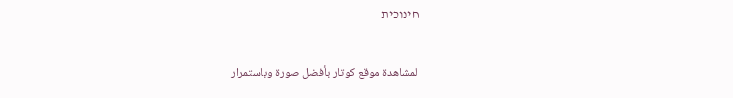חינוכית


 لمشاهدة موقع كوتار بأفضل صورة وباستمرار